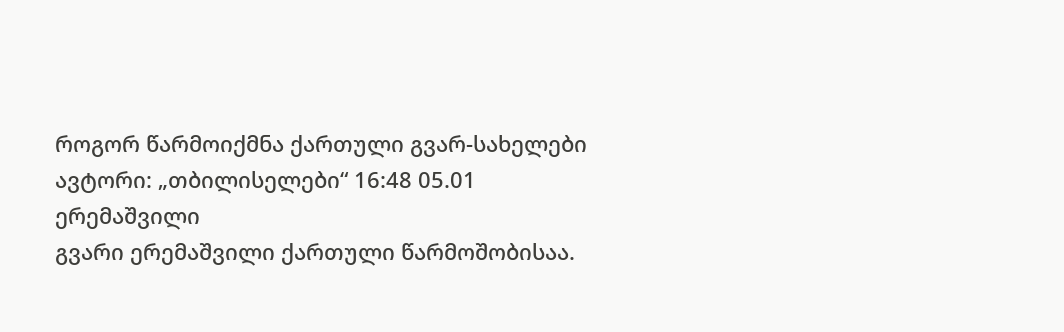როგორ წარმოიქმნა ქართული გვარ-სახელები
ავტორი: „თბილისელები“ 16:48 05.01
ერემაშვილი
გვარი ერემაშვილი ქართული წარმოშობისაა.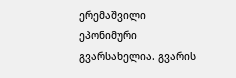ერემაშვილი ეპონიმური გვარსახელია. გვარის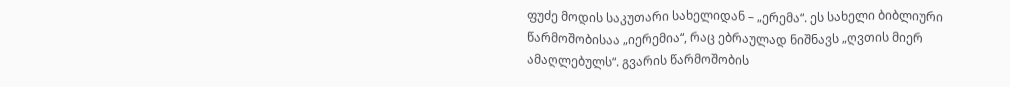ფუძე მოდის საკუთარი სახელიდან – „ერემა“. ეს სახელი ბიბლიური წარმოშობისაა „იერემია“, რაც ებრაულად ნიშნავს „ღვთის მიერ ამაღლებულს“. გვარის წარმოშობის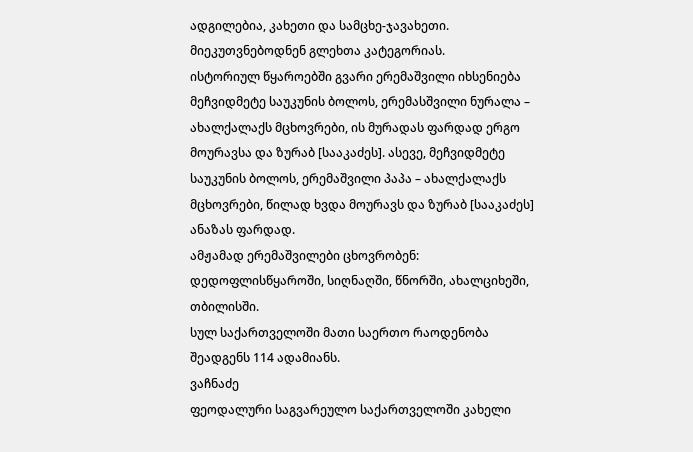ადგილებია, კახეთი და სამცხე-ჯავახეთი. მიეკუთვნებოდნენ გლეხთა კატეგორიას.
ისტორიულ წყაროებში გვარი ერემაშვილი იხსენიება მეჩვიდმეტე საუკუნის ბოლოს, ერემასშვილი ნურალა – ახალქალაქს მცხოვრები, ის მურადას ფარდად ერგო მოურავსა და ზურაბ [სააკაძეს]. ასევე, მეჩვიდმეტე საუკუნის ბოლოს, ერემაშვილი პაპა – ახალქალაქს მცხოვრები, წილად ხვდა მოურავს და ზურაბ [სააკაძეს] ანაზას ფარდად.
ამჟამად ერემაშვილები ცხოვრობენ: დედოფლისწყაროში, სიღნაღში, წნორში, ახალციხეში, თბილისში.
სულ საქართველოში მათი საერთო რაოდენობა შეადგენს 114 ადამიანს.
ვაჩნაძე
ფეოდალური საგვარეულო საქართველოში კახელი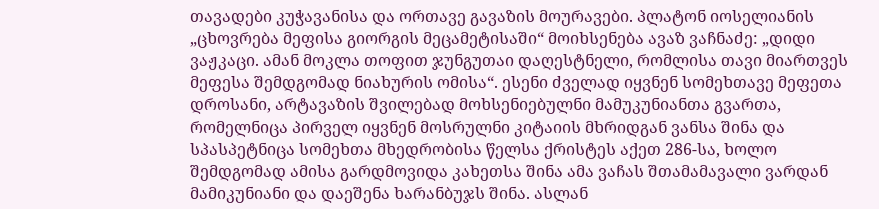თავადები კუჭავანისა და ორთავე გავაზის მოურავები. პლატონ იოსელიანის „ცხოვრება მეფისა გიორგის მეცამეტისაში“ მოიხსენება ავაზ ვაჩნაძე: „დიდი ვაჟკაცი. ამან მოკლა თოფით ჯუნგუთაი დაღესტნელი, რომლისა თავი მიართვეს მეფესა შემდგომად ნიახურის ომისა“. ესენი ძველად იყვნენ სომეხთავე მეფეთა დროსანი, არტავაზის შვილებად მოხსენიებულნი მამუკუნიანთა გვართა, რომელნიცა პირველ იყვნენ მოსრულნი კიტაიის მხრიდგან ვანსა შინა და სპასპეტნიცა სომეხთა მხედრობისა წელსა ქრისტეს აქეთ 286-სა, ხოლო შემდგომად ამისა გარდმოვიდა კახეთსა შინა ამა ვაჩას შთამამავალი ვარდან მამიკუნიანი და დაეშენა ხარანბუჯს შინა. ასლან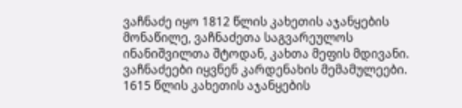ვაჩნაძე იყო 1812 წლის კახეთის აჯანყების მონაწილე, ვაჩნაძეთა საგვარეულოს ინანიშვილთა შტოდან, კახთა მეფის მდივანი. ვაჩნაძეები იყვნენ კარდენახის მემამულეები. 1615 წლის კახეთის აჯანყების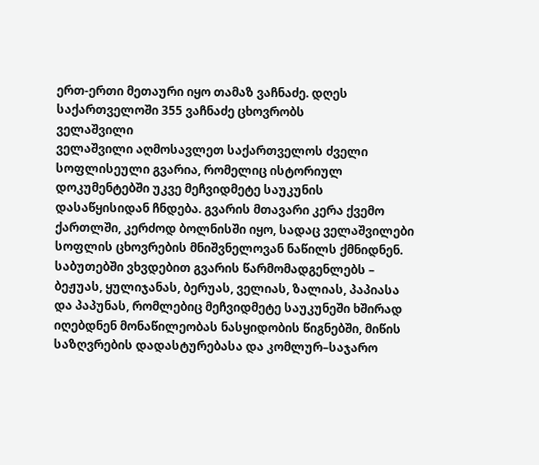ერთ-ერთი მეთაური იყო თამაზ ვაჩნაძე. დღეს საქართველოში 355 ვაჩნაძე ცხოვრობს
ველაშვილი
ველაშვილი აღმოსავლეთ საქართველოს ძველი სოფლისეული გვარია, რომელიც ისტორიულ დოკუმენტებში უკვე მეჩვიდმეტე საუკუნის დასაწყისიდან ჩნდება. გვარის მთავარი კერა ქვემო ქართლში, კერძოდ ბოლნისში იყო, სადაც ველაშვილები სოფლის ცხოვრების მნიშვნელოვან ნაწილს ქმნიდნენ. საბუთებში ვხვდებით გვარის წარმომადგენლებს – ბეჟუას, ყულიჯანას, ბერუას, ველიას, ზალიას, პაპიასა და პაპუნას, რომლებიც მეჩვიდმეტე საუკუნეში ხშირად იღებდნენ მონაწილეობას ნასყიდობის წიგნებში, მიწის საზღვრების დადასტურებასა და კომლურ–საჯარო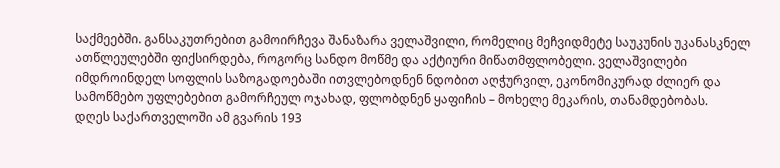საქმეებში. განსაკუთრებით გამოირჩევა შანაზარა ველაშვილი, რომელიც მეჩვიდმეტე საუკუნის უკანასკნელ ათწლეულებში ფიქსირდება, როგორც სანდო მოწმე და აქტიური მიწათმფლობელი. ველაშვილები იმდროინდელ სოფლის საზოგადოებაში ითვლებოდნენ ნდობით აღჭურვილ, ეკონომიკურად ძლიერ და სამოწმებო უფლებებით გამორჩეულ ოჯახად, ფლობდნენ ყაფიჩის – მოხელე მეკარის, თანამდებობას.
დღეს საქართველოში ამ გვარის 193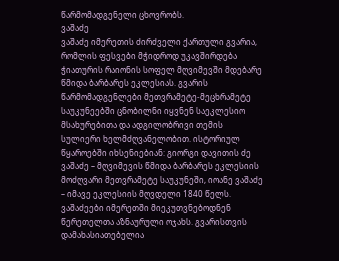წარმომადგენელი ცხოვრობს.
ვაშაძე
ვაშაძე იმერეთის ძირძველი ქართული გვარია, რომლის ფესვები მჭიდროდ უკავშირდება ჭიათურის რაიონის სოფელ მღვიმევში მდებარე წმიდა ბარბარეს ეკლესიას. გვარის წარმომადგენლები მეთვრამეტე-მეცხრამეტე საუკუნეებში ცნობილნი იყვნენ საეკლესიო მსახურებითა და ადგილობრივი თემის სულიერი ხელმძღვანელობით. ისტორიულ წყაროებში იხსენიებიან: გიორგი დავითის ძე ვაშაძე – მღვიმევის წმიდა ბარბარეს ეკლესიის მოძღვარი მეთვრამეტე საუკუნეში, იოანე ვაშაძე – იმავე ეკლესიის მღვდელი 1840 წელს.
ვაშაძეები იმერეთში მიეკუთვნებოდნენ წერეთელთა აზნაურული ოჯახს. გვარისთვის დამახასიათებელია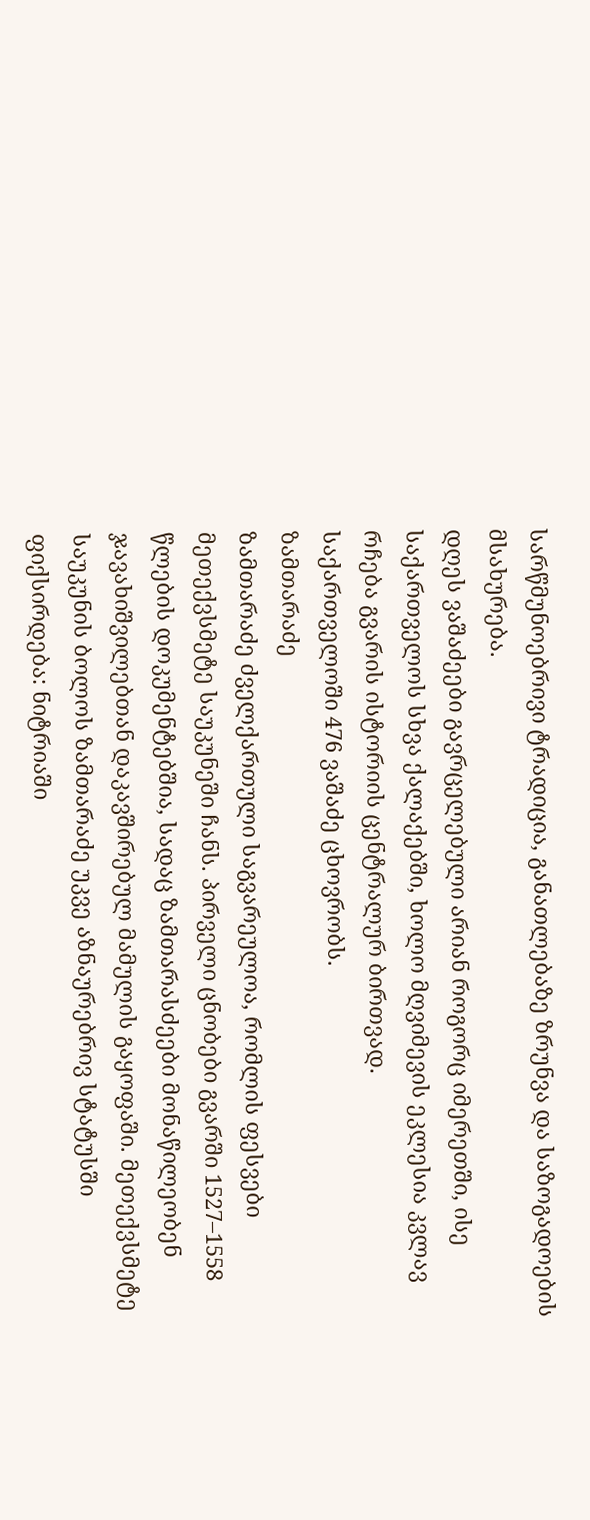სარწმუნოებრივი ტრადიცია, განათლებაზე ზრუნვა და საზოგადოების მსახურება.
დღეს ვაშაძეები გავრცელებული არიან როგორც იმერეთში, ისე საქართველოს სხვა ქალაქებში, ხოლო მღვიმევის ეკლესია კვლავ რჩება გვარის ისტორიის ცენტრალურ ბირთვად.
საქართველოში 476 ვაშაძე ცხოვრობს.
ზამთარაძე
ზამთარაძე ძველქართული საგვარეულოა, რომლის ფესვები მეთექვსმეტე საუკუნეში ჩანს. პირველი ცნობები გვარში 1527–1558 წლების დოკუმენტებშია, სადაც ზამთარასძეები მონაწილეობენ ჯავახიშვილებთან დაკავშირებულ მამულის გაყოფაში. მეთექვსმეტე საუკუნის ბოლოს ზამთარაძე უკვე აზნაურებრივ სტატუსში ფიქსირდება: ნიტრიაში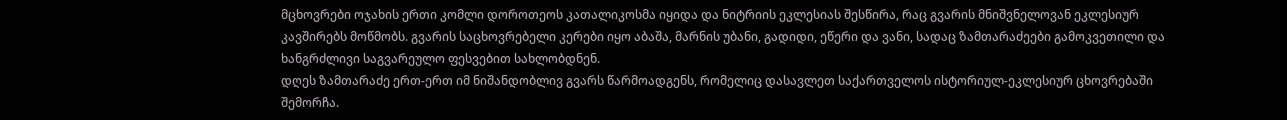მცხოვრები ოჯახის ერთი კომლი დოროთეოს კათალიკოსმა იყიდა და ნიტრიის ეკლესიას შესწირა, რაც გვარის მნიშვნელოვან ეკლესიურ კავშირებს მოწმობს. გვარის საცხოვრებელი კერები იყო აბაშა, მარნის უბანი, გადიდი, ეწერი და ვანი, სადაც ზამთარაძეები გამოკვეთილი და ხანგრძლივი საგვარეულო ფესვებით სახლობდნენ.
დღეს ზამთარაძე ერთ-ერთ იმ ნიშანდობლივ გვარს წარმოადგენს, რომელიც დასავლეთ საქართველოს ისტორიულ-ეკლესიურ ცხოვრებაში შემორჩა.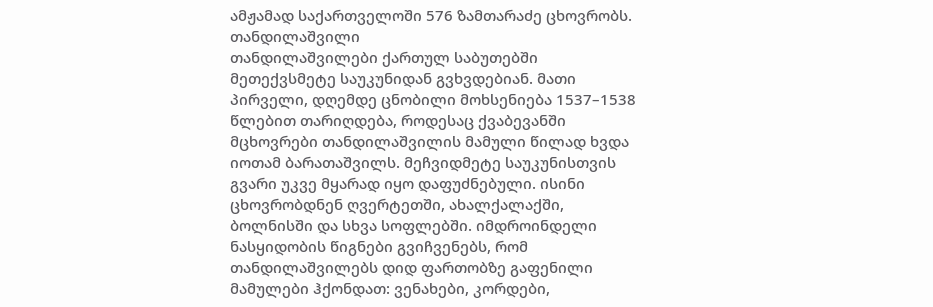ამჟამად საქართველოში 576 ზამთარაძე ცხოვრობს.
თანდილაშვილი
თანდილაშვილები ქართულ საბუთებში მეთექვსმეტე საუკუნიდან გვხვდებიან. მათი პირველი, დღემდე ცნობილი მოხსენიება 1537–1538 წლებით თარიღდება, როდესაც ქვაბევანში მცხოვრები თანდილაშვილის მამული წილად ხვდა იოთამ ბარათაშვილს. მეჩვიდმეტე საუკუნისთვის გვარი უკვე მყარად იყო დაფუძნებული. ისინი ცხოვრობდნენ ღვერტეთში, ახალქალაქში, ბოლნისში და სხვა სოფლებში. იმდროინდელი ნასყიდობის წიგნები გვიჩვენებს, რომ თანდილაშვილებს დიდ ფართობზე გაფენილი მამულები ჰქონდათ: ვენახები, კორდები,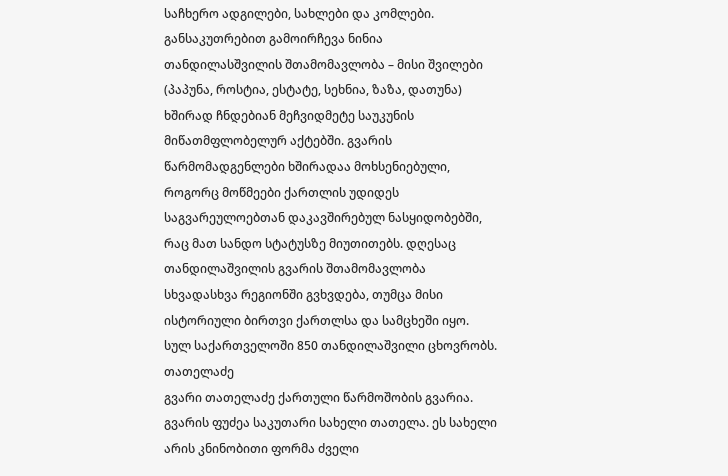საჩხერო ადგილები, სახლები და კომლები. განსაკუთრებით გამოირჩევა ნინია თანდილასშვილის შთამომავლობა – მისი შვილები (პაპუნა, როსტია, ესტატე, სეხნია, ზაზა, დათუნა) ხშირად ჩნდებიან მეჩვიდმეტე საუკუნის მიწათმფლობელურ აქტებში. გვარის წარმომადგენლები ხშირადაა მოხსენიებული, როგორც მოწმეები ქართლის უდიდეს საგვარეულოებთან დაკავშირებულ ნასყიდობებში, რაც მათ სანდო სტატუსზე მიუთითებს. დღესაც თანდილაშვილის გვარის შთამომავლობა სხვადასხვა რეგიონში გვხვდება, თუმცა მისი ისტორიული ბირთვი ქართლსა და სამცხეში იყო. სულ საქართველოში 850 თანდილაშვილი ცხოვრობს.
თათელაძე
გვარი თათელაძე ქართული წარმოშობის გვარია. გვარის ფუძეა საკუთარი სახელი თათელა. ეს სახელი არის კნინობითი ფორმა ძველი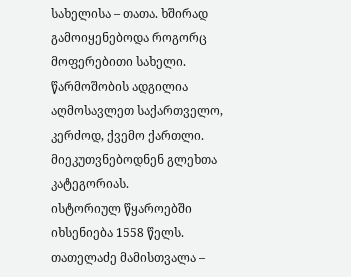სახელისა – თათა. ხშირად გამოიყენებოდა როგორც მოფერებითი სახელი. წარმოშობის ადგილია აღმოსავლეთ საქართველო, კერძოდ, ქვემო ქართლი. მიეკუთვნებოდნენ გლეხთა კატეგორიას.
ისტორიულ წყაროებში იხსენიება 1558 წელს. თათელაძე მამისთვალა –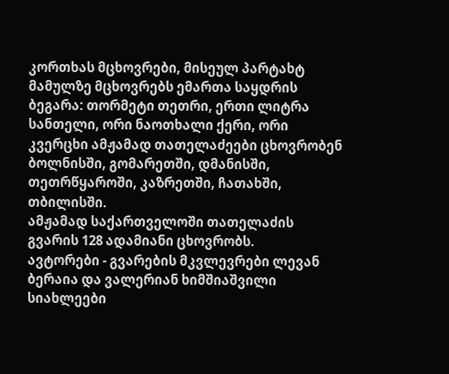კორთხას მცხოვრები, მისეულ პარტახტ მამულზე მცხოვრებს ემართა საყდრის ბეგარა: თორმეტი თეთრი, ერთი ლიტრა სანთელი, ორი ნაოთხალი ქერი, ორი კვერცხი ამჟამად თათელაძეები ცხოვრობენ ბოლნისში, გომარეთში, დმანისში, თეთრწყაროში, კაზრეთში, ჩათახში, თბილისში.
ამჟამად საქართველოში თათელაძის გვარის 128 ადამიანი ცხოვრობს.
ავტორები - გვარების მკვლევრები ლევან ბერაია და ვალერიან ხიმშიაშვილი
სიახლეები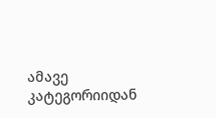ამავე კატეგორიიდან